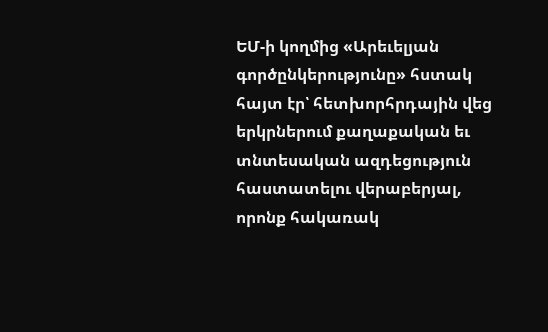ԵՄ-ի կողմից «Արեւելյան գործընկերությունը» հստակ հայտ էր՝ հետխորհրդային վեց երկրներում քաղաքական եւ տնտեսական ազդեցություն հաստատելու վերաբերյալ, որոնք հակառակ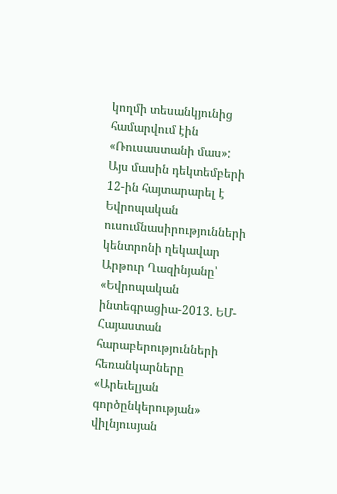կողմի տեսանկյունից համարվում էին «Ռուսաստանի մաս»: Այս մասին դեկտեմբերի 12-ին հայտարարել է Եվրոպական ուսումնասիրությունների կենտրոնի ղեկավար Արթուր Ղազինյանը՝ «Եվրոպական ինտեգրացիա-2013. ԵՄ-Հայաստան հարաբերությունների հեռանկարները «Արեւելյան գործընկերության» վիլնյուսյան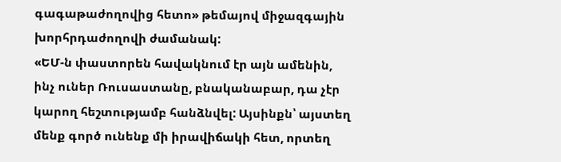գագաթաժողովից հետո» թեմայով միջազգային խորհրդաժողովի ժամանակ:
«ԵՄ-ն փաստորեն հավակնում էր այն ամենին, ինչ ուներ Ռուսաստանը, բնականաբար, դա չէր կարող հեշտությամբ հանձնվել: Այսինքն՝ այստեղ մենք գործ ունենք մի իրավիճակի հետ, որտեղ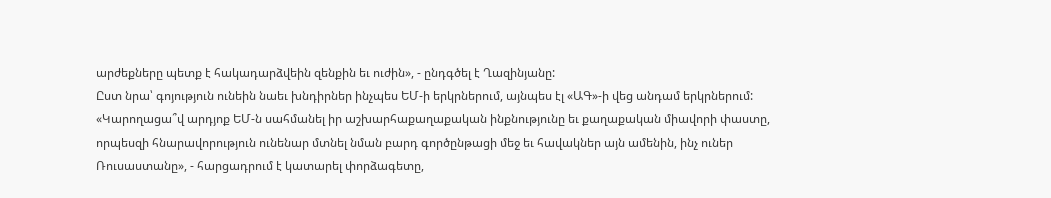արժեքները պետք է հակադարձվեին զենքին եւ ուժին», - ընդգծել է Ղազինյանը:
Ըստ նրա՝ գոյություն ունեին նաեւ խնդիրներ ինչպես ԵՄ-ի երկրներում, այնպես էլ «ԱԳ»-ի վեց անդամ երկրներում: «Կարողացա՞վ արդյոք ԵՄ-ն սահմանել իր աշխարհաքաղաքական ինքնությունը եւ քաղաքական միավորի փաստը, որպեսզի հնարավորություն ունենար մտնել նման բարդ գործընթացի մեջ եւ հավակներ այն ամենին, ինչ ուներ Ռուսաստանը», - հարցադրում է կատարել փորձագետը,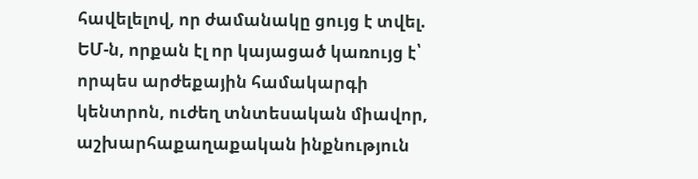հավելելով, որ ժամանակը ցույց է տվել. ԵՄ-ն, որքան էլ որ կայացած կառույց է՝ որպես արժեքային համակարգի կենտրոն, ուժեղ տնտեսական միավոր, աշխարհաքաղաքական ինքնություն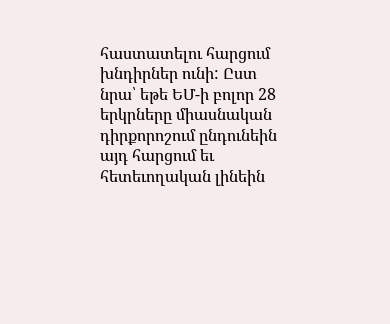հաստատելու հարցում խնդիրներ ունի: Ըստ նրա՝ եթե ԵՄ-ի բոլոր 28 երկրները միասնական դիրքորոշում ընդունեին այդ հարցում եւ հետեւողական լինեին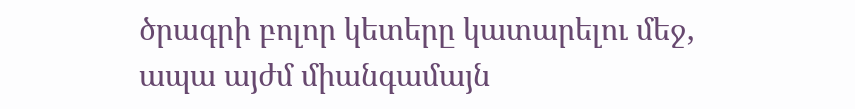ծրագրի բոլոր կետերը կատարելու մեջ, ապա այժմ միանգամայն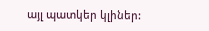այլ պատկեր կլիներ: